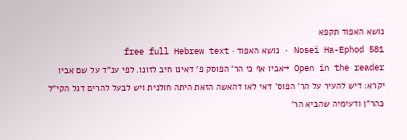נושא האפוד תקפא
Nosei Ha-Ephod 581 · נושא האפוד · free full Hebrew text
Open in the reader →אביו אף כי הר' הפוסק פ' דאינו חיב לזונו. לפי ענ"ד על שם אביו יקרא: דיש להעיר על הר' הפוס' דאי לאו דהאשה הזאת היתה חולנית ויש לבעל להרים דגל הקי"ל כהר"ן ודעימיה שהביא הר'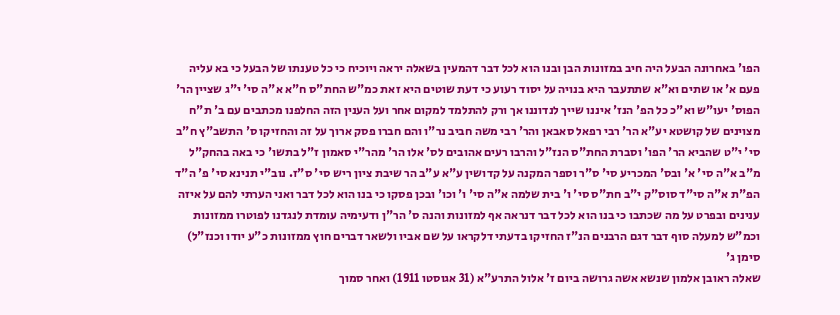הפו' באחרונה הבעל היה חיב במזונות הבן ובנו הוא לכל דבר דהמעין בשאלה יראה ויוכיח כי כל טענתו של הבעל כי בא עליה פעם א' או שתים וא"א שתתעבר היא בנויה על יסוד רעוע כי דעת שוטים היא זאת כמ"ש החת"ס ח"א א"ה סי' י"ג שציין הר' הפוס' יעו"ש וא"כ כל הפ' הנז' איננו שייך לנדוננו אך ורק להתלמד למקום אחר ועל הענין הזה החלפנו מכתבים עם ב' ת"ח מצוינים של קושטא יע"א הר' רבי רפאל סאבאן והר' רבי משה חביב נר"ו והם חברו פסק ארוך על זה והחזיקו ס' התשב"ץ ח"ב סי' י"ט שהביא הר' הפו' וסברת החת"ס הנז"ל והרבו רעים אהובים לס' אלו הר' מהר"י סאמון ז"ל בתשו' כי באה בהחק"ל מ"ב א"ה סי' א' ובס' המכריע סי' ס"ר וספר המקנה על קדושין ע"א ע"ב הר שיבת ציון ריש סי' ס"ז. נוב"י תנינא סי' פ' ה"ד הפ"ת א"ה סי"ד סוס"ק י"ב חת"ס סי' ו' בית שלמה א"ה סי' ו' וכו' ובכן פסקו כי בנו הוא לכל דבר ואני הערתי להם על איזה ענינים ובפרט על מה שכתבו כי בנו הוא לכל דבר דנראה אף למזונות והנה ס' הר"ן ודעימיה עומדת לנגדנו לפוטרו ממזונות וכמ"ש למעלה סוף דבר דגם הרבנים הנ"ז החזיקו בדעתי דלקראו על שם אביו ולשאר דברים חוץ ממזונות כ"ע יודו וכנז"ל) סימן ג'
שאלה ראובן אלמון שנשא אשה גרושה ביום ז' אלול התרע"א (31 אגוסטו 1911) ואחר סמוך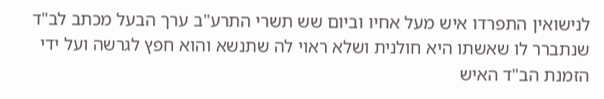לנישואין התפרדו איש מעל אחיו וביום שש תשרי התרע"ב ערך הבעל מכתב לב"ד שנתברר לו שאשתו היא חולנית ושלא ראוי לה שתנשא והוא חפץ לגרשה ועל ידי הזמנת הב"ד האיש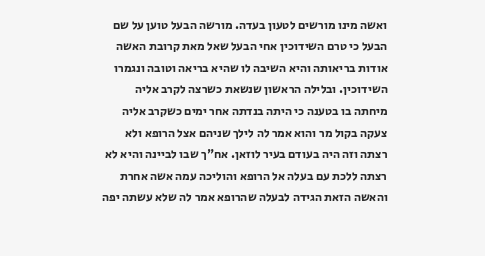ואשה מינו מורשים לטעון בעדה. מורשה הבעל טוען על שם הבעל כי טרם השידוכין אחי הבעל שאל מאת קרובת האשה אודות בריאותה והיא השיבה לו שהיא בריאה וטובה ונגמרו השידוכין. ובלילה הראשון שנשאת כשרצה לקרב אליה מיחתה בו בטענה כי היתה בנדתה אחר ימים כשקרב אליה צעקה בקול מר והוא אמר לה לילך שניהם אצל הרופא ולא רצתה וזה היה בעודם בעיר לוזאן. אח"ך שבו לביינה והיא לא רצתה ללכת עם בעלה אל הרופא והוליכה עמה אשה אחרת והאשה הזאת הגידה לבעלה שהרופא אמר לה שלא עשתה יפה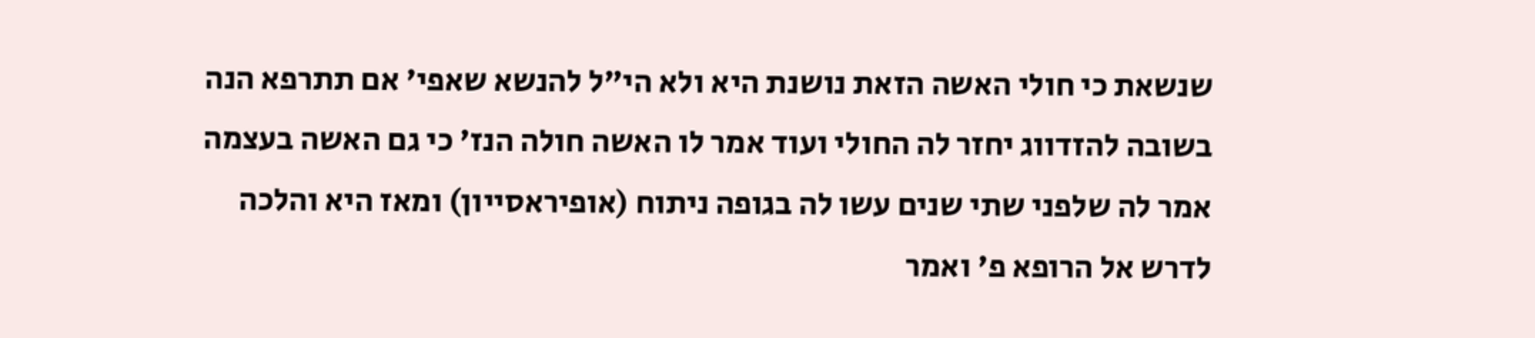שנשאת כי חולי האשה הזאת נושנת היא ולא הי"ל להנשא שאפי' אם תתרפא הנה בשובה להזדווג יחזר לה החולי ועוד אמר לו האשה חולה הנז' כי גם האשה בעצמה אמר לה שלפני שתי שנים עשו לה בגופה ניתוח (אופיראסייון) ומאז היא והלכה לדרש אל הרופא פ' ואמר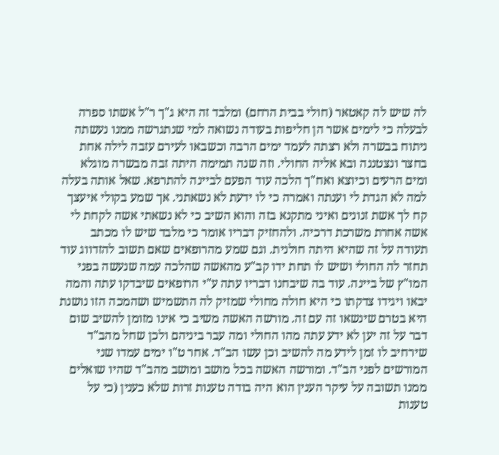לה שיש לה קאטאר (חולי בבית הרחם) ומלבד זה היא ג"ך ר"ל אשתו ספרה לבעלה כי לימים אשר הן חליפות בעודה נשואה למי שנתגרשה ממנו נעשתה ניתוח בבשרה ולא רצתה לעמד ימים הרבה וכשבאו לעירם עזבה לילה אחת בחצר ונצטננה ובא אליה החולי. וזה שנה תמימה היתה זבה מבשרה מוגלא ומים הרעים וכיוצא ואח"ך הלכה עוד הפעם לביינה להתרפא. שאל אותה בעלה למה לא הגדת לי וענתה ואמרה כי לו ידעת לא נשאתני. אך שמע בקולי איעצך קח לך אשת זנונים ואיני מתקנא בזה והוא השיב כי לא נשאתי אשה לקחת לי אשה אחרת משרכת דרכיה. ולהחזיק דבריו אומר כי מלבד שיש לו מכתב תעודה על זה שהיא היתה חולנית. וגם שמע מהרופאים שאם תשוב להזדווג עוד תחזר לה החולי ושיש לו תחת ידו קב"ע מהאשה שהלכה עמה שנעשה בפני המו"ץ של ביינה. עוד בה שיבחנו דבריו עתה ע"י הרופאים שיבדקו עתה והמה יבאו ויגידו צדקתו כי היא חולה מחולי שמזיק לה התשמיש ושהמכה הזו נושנת היא בטרם שינשאו זה עם זה. מורשה האשה משיב כי אינו מזומן להשיב שום דבר על זה יען לא ידע עתה מהו החולי ומה עבר ביניהם ולכן שחל מהב"ד שירחיב לו זמן לידע מה להשיב וכן עשו הב"ד. אחר ט"ו ימים עמדו שני המורשים לפני הב"ד. ומורשה האשה בכל מושב ומושב מהב"ד שהיו שואלים ממנו תשובה על עיקר הענין הוא היה בודה טענות זרות שלא כענין (כי על טענות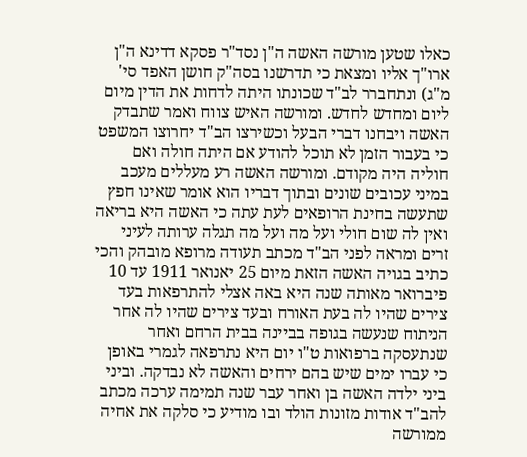כאלו שטען מורשה האשה ה"ן נסד"ר פסקא דדינא ה"ן ארו"ך אליו ומצאת כי תדרשנו בסה"ק חושן האפד סי' מ"ג) ונתחברר לב"ד שכונתו היתה לדחות את הדין מיום ליום ומחדש לחדש. ומורשה האיש צווח ואמר שתבדק האשה ויבחנו דברי הבעל וכשירצו הב"ד יחרוצו המשפט כי בעבור הזמן לא תוכל להודע אם היתה חולה ואם חוליה היה מקודם. ומורשה האשה רע מעללים מעכב במיני עכובים שונים ובתוך דבריו הוא אומר שאינו חפץ שתעשה בחינת הרופאים לעת עתה כי האשה היא בריאה ואין לה שום חולי ועל מה ועל מה תגלה ערותה לעיני זרים ומראה לפני הב"ד מכתב תעודה מרופא מובהק והכי כתיב בגויה האשה הזאת מיום 25 יאנואר 1911 עד 10 פיברואר מאותה שנה היא באה אצלי להתרפאות בעד צירים שהיו לה בעת האורח ובעד צירים שהיו לה אחר הניתוח שנעשה בגופה בביינה בבית הרחם ואחר שנתעסקה ברפואות ט"ו יום היא נתרפאה לגמרי באופן כי עברו ימים שיש בהם ירחים והאשה לא נבדקה. וביני ביני ילדה האשה בן ואחר עבר שנה תמימה ערכה מכתב להב"ד אודות מזונות הולד ובו מודיע כי סלקה את אחיה ממורשה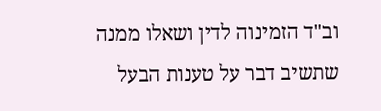וב"ד הזמינוה לדין ושאלו ממנה שתשיב דבר על טענות הבעל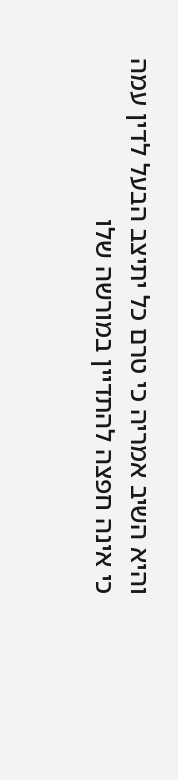והיא השיב אמריה כי טרם כל יתיצב הבעל לדין עמה כי אינה חפצה להתדיין במורשה שלו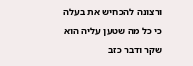ורצונה להכחיש את בעלה כי כל מה שטען עליה הוא שקר ודבר כזב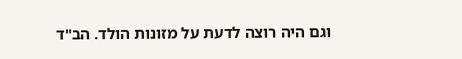וגם היה רוצה לדעת על מזונות הולד. הב"ד